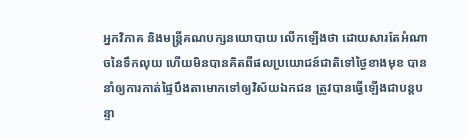អ្នកវិភាគ និងមន្ត្រីគណបក្សនយោបាយ លើកឡើងថា ដោយសារតែអំណាចនៃទឹកលុយ ហើយមិនបានគិតពីផលប្រយោជន៍ជាតិទៅថ្ងៃខាងមុខ បាននាំឲ្យការកាត់ផ្ទៃបឹងតាមោកទៅឲ្យវិស័យឯកជន ត្រូវបានធ្វើឡើងជាបន្តបន្ទា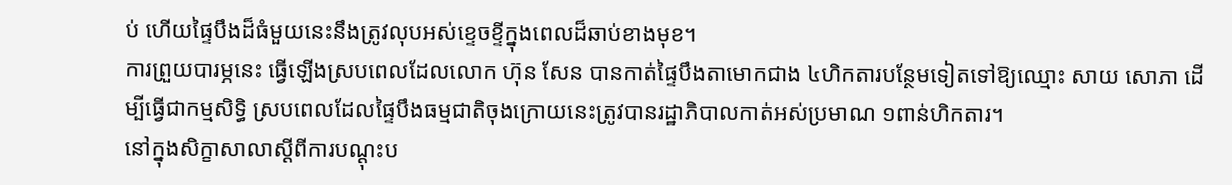ប់ ហើយផ្ទៃបឹងដ៏ធំមួយនេះនឹងត្រូវលុបអស់ខ្ទេចខ្ទីក្នុងពេលដ៏ឆាប់ខាងមុខ។
ការព្រួយបារម្ភនេះ ធ្វើឡើងស្របពេលដែលលោក ហ៊ុន សែន បានកាត់ផ្ទៃបឹងតាមោកជាង ៤ហិកតារបន្ថែមទៀតទៅឱ្យឈ្មោះ សាយ សោភា ដើម្បីធ្វើជាកម្មសិទ្ធិ ស្របពេលដែលផ្ទៃបឹងធម្មជាតិចុងក្រោយនេះត្រូវបានរដ្ឋាភិបាលកាត់អស់ប្រមាណ ១ពាន់ហិកតារ។
នៅក្នុងសិក្ខាសាលាស្ដីពីការបណ្ដុះប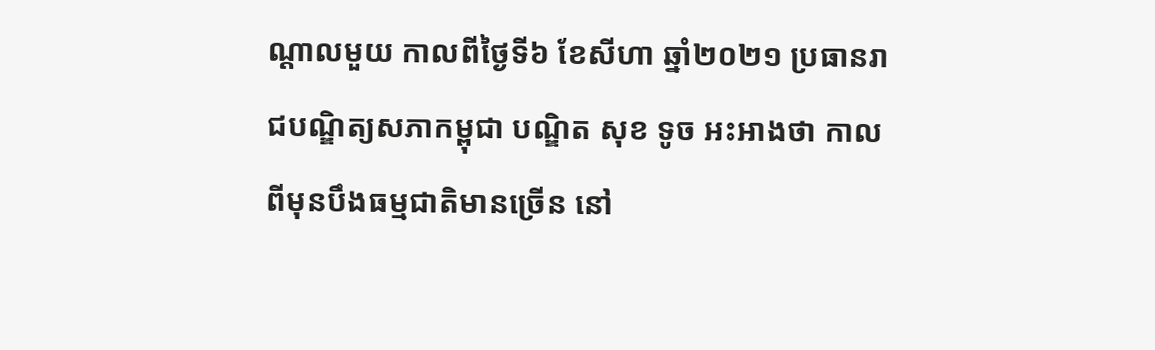ណ្ដាលមួយ កាលពីថ្ងៃទី៦ ខែសីហា ឆ្នាំ២០២១ ប្រធានរាជបណ្ឌិត្យសភាកម្ពុជា បណ្ឌិត សុខ ទូច អះអាងថា កាលពីមុនបឹងធម្មជាតិមានច្រើន នៅ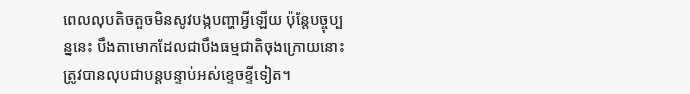ពេលលុបតិចតួចមិនសូវបង្កបញ្ហាអ្វីឡើយ ប៉ុន្តែបច្ចុប្បន្ននេះ បឹងតាមោកដែលជាបឹងធម្មជាតិចុងក្រោយនោះ ត្រូវបានលុបជាបន្តបន្ទាប់អស់ខ្ទេចខ្ទីទៀត។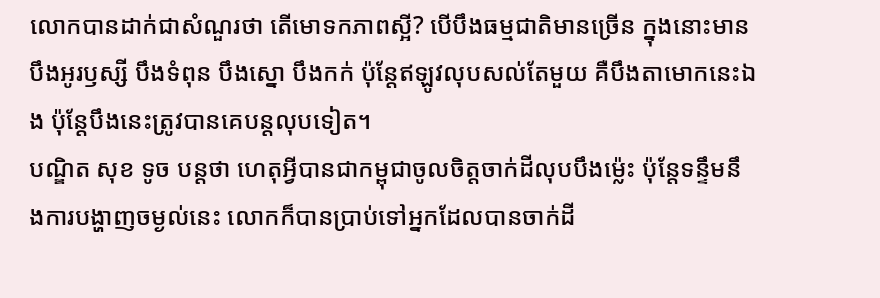លោកបានដាក់ជាសំណួរថា តើមោទកភាពស្អី? បើបឹងធម្មជាតិមានច្រើន ក្នុងនោះមានបឹងអូរឫស្សី បឹងទំពុន បឹងស្នោ បឹងកក់ ប៉ុន្តែឥឡូវលុបសល់តែមួយ គឺបឹងតាមោកនេះឯង ប៉ុន្តែបឹងនេះត្រូវបានគេបន្តលុបទៀត។
បណ្ឌិត សុខ ទូច បន្តថា ហេតុអ្វីបានជាកម្ពុជាចូលចិត្តចាក់ដីលុបបឹងម្ល៉េះ ប៉ុន្តែទន្ទឹមនឹងការបង្ហាញចម្ងល់នេះ លោកក៏បានប្រាប់ទៅអ្នកដែលបានចាក់ដី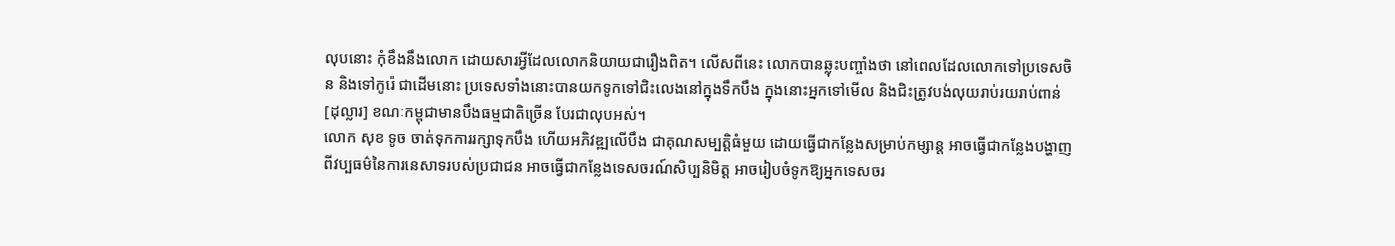លុបនោះ កុំខឹងនឹងលោក ដោយសារអ្វីដែលលោកនិយាយជារឿងពិត។ លើសពីនេះ លោកបានឆ្លុះបញ្ចាំងថា នៅពេលដែលលោកទៅប្រទេសចិន និងទៅកូរ៉េ ជាដើមនោះ ប្រទេសទាំងនោះបានយកទូកទៅជិះលេងនៅក្នុងទឹកបឹង ក្នុងនោះអ្នកទៅមើល និងជិះត្រូវបង់លុយរាប់រយរាប់ពាន់ [ដុល្លារ] ខណៈកម្ពុជាមានបឹងធម្មជាតិច្រើន បែរជាលុបអស់។
លោក សុខ ទូច ចាត់ទុកការរក្សាទុកបឹង ហើយអភិវឌ្ឍលើបឹង ជាគុណសម្បត្តិធំមួយ ដោយធ្វើជាកន្លែងសម្រាប់កម្សាន្ត អាចធ្វើជាកន្លែងបង្ហាញពីវប្បធម៌នៃការនេសាទរបស់ប្រជាជន អាចធ្វើជាកន្លែងទេសចរណ៍សិប្បនិមិត្ត អាចរៀបចំទូកឱ្យអ្នកទេសចរ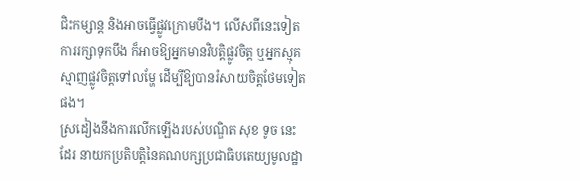ជិះកម្សាន្ត និងអាចធ្វើផ្លូវក្រោមបឹង។ លើសពីនេះទៀត ការរក្សាទុកបឹង ក៏អាចឱ្យអ្នកមានវិបត្តិផ្លូវចិត្ត ឬអ្នកស្មុគស្មាញផ្លូវចិត្តទៅលម្ហែ ដើម្បីឱ្យបានរំសាយចិត្តថែមទៀតផង។
ស្រដៀងនឹងការលើកឡើងរបស់បណ្ឌិត សុខ ទូច នេះដែរ នាយកប្រតិបត្តិនៃគណបក្សប្រជាធិបតេយ្យមូលដ្ឋា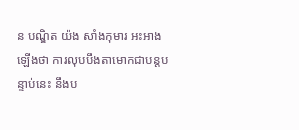ន បណ្ឌិត យ៉ង សាំងកុមារ អះអាងឡើងថា ការលុបបឹងតាមោកជាបន្តបន្ទាប់នេះ នឹងប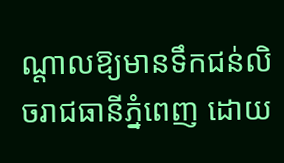ណ្ដាលឱ្យមានទឹកជន់លិចរាជធានីភ្នំពេញ ដោយ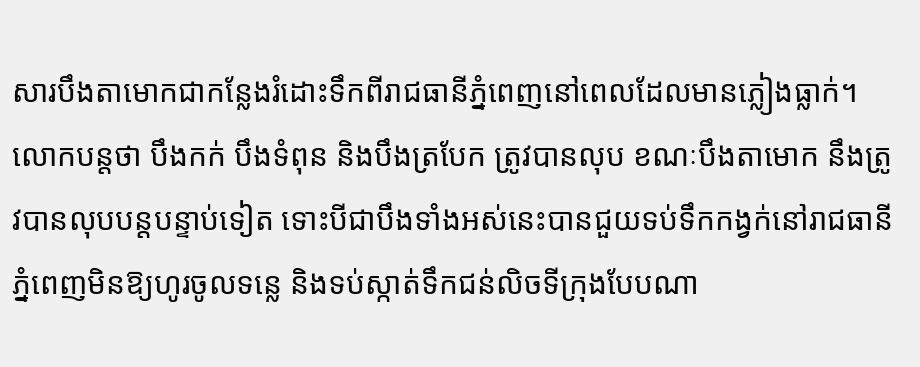សារបឹងតាមោកជាកន្លែងរំដោះទឹកពីរាជធានីភ្នំពេញនៅពេលដែលមានភ្លៀងធ្លាក់។
លោកបន្តថា បឹងកក់ បឹងទំពុន និងបឹងត្របែក ត្រូវបានលុប ខណៈបឹងតាមោក នឹងត្រូវបានលុបបន្តបន្ទាប់ទៀត ទោះបីជាបឹងទាំងអស់នេះបានជួយទប់ទឹកកង្វក់នៅរាជធានីភ្នំពេញមិនឱ្យហូរចូលទន្លេ និងទប់ស្កាត់ទឹកជន់លិចទីក្រុងបែបណា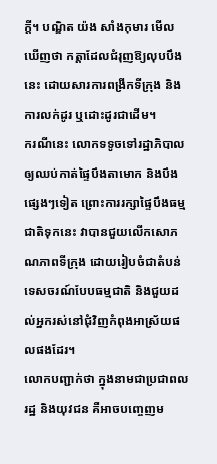ក្ដី។ បណ្ឌិត យ៉ង សាំងកុមារ មើលឃើញថា កត្តាដែលជំរុញឱ្យលុបបឹងនេះ ដោយសារការពង្រីកទីក្រុង និងការលក់ដូរ ឬដោះដូរជាដើម។
ករណីនេះ លោកទទូចទៅរដ្ឋាភិបាលឲ្យឈប់កាត់ផ្ទៃបឹងតាមោក និងបឹងផ្សេងៗទៀត ព្រោះការរក្សាផ្ទៃបឹងធម្មជាតិទុកនេះ វាបានជួយលើកសោភណភាពទីក្រុង ដោយរៀបចំជាតំបន់ទេសចរណ៍បែបធម្មជាតិ និងជួយដល់អ្នករស់នៅជុំវិញកំពុងអាស្រ័យផលផងដែរ។
លោកបញ្ជាក់ថា ក្នុងនាមជាប្រជាពលរដ្ឋ និងយុវជន គឺអាចបញ្ចេញម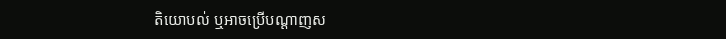តិយោបល់ ឬអាចប្រើបណ្ដាញស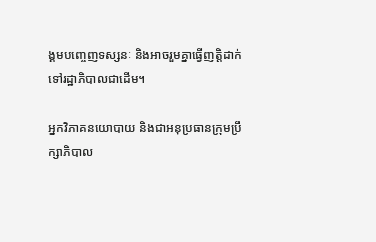ង្គមបញ្ចេញទស្សនៈ និងអាចរួមគ្នាធ្វើញត្តិដាក់ទៅរដ្ឋាភិបាលជាដើម។

អ្នកវិភាគនយោបាយ និងជាអនុប្រធានក្រុមប្រឹក្សាភិបាល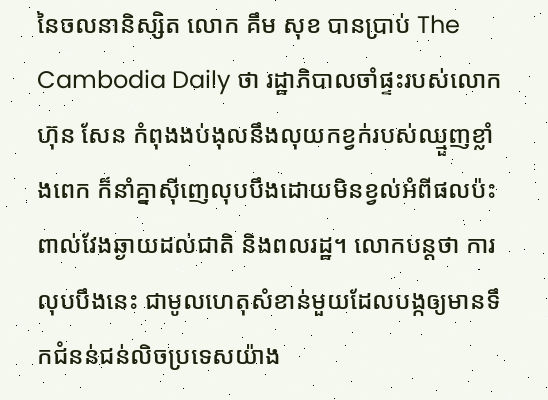នៃចលនានិស្សិត លោក គឹម សុខ បានប្រាប់ The Cambodia Daily ថា រដ្ឋាភិបាលចាំផ្ទះរបស់លោក ហ៊ុន សែន កំពុងងប់ងុលនឹងលុយកខ្វក់របស់ឈ្មួញខ្លាំងពេក ក៏នាំគ្នាស៊ីញេលុបបឹងដោយមិនខ្វល់អំពីផលប៉ះពាល់វែងឆ្ងាយដល់ជាតិ និងពលរដ្ឋ។ លោកបន្តថា ការលុបបឹងនេះ ជាមូលហេតុសំខាន់មួយដែលបង្កឲ្យមានទឹកជំនន់ជន់លិចប្រទេសយ៉ាង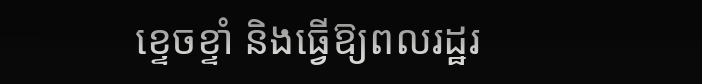ខ្ទេចខ្ទាំ និងធ្វើឱ្យពលរដ្ឋរ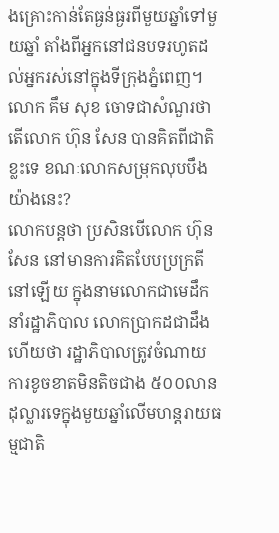ងគ្រោះកាន់តែធ្ងន់ធ្ងរពីមួយឆ្នាំទៅមួយឆ្នាំ តាំងពីអ្នកនៅជនបទរហូតដល់អ្នករស់នៅក្នុងទីក្រុងភ្នំពេញ។
លោក គឹម សុខ ចោទជាសំណួរថា តើលោក ហ៊ុន សែន បានគិតពីជាតិខ្លះទេ ខណៈលោកសម្រុកលុបបឹងយ៉ាងនេះ?
លោកបន្តថា ប្រសិនបើលោក ហ៊ុន សែន នៅមានការគិតបែបប្រក្រតីនៅឡើយ ក្នុងនាមលោកជាមេដឹកនាំរដ្ឋាភិបាល លោកប្រាកដជាដឹងហើយថា រដ្ឋាភិបាលត្រូវចំណាយការខូចខាតមិនតិចជាង ៥០០លានដុល្លារទេក្នុងមួយឆ្នាំលើមហន្តរាយធម្មជាតិ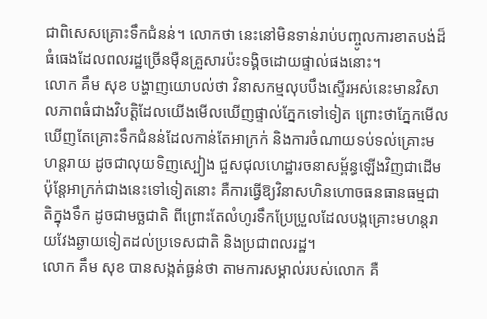ជាពិសេសគ្រោះទឹកជំនន់។ លោកថា នេះនៅមិនទាន់រាប់បញ្ចូលការខាតបង់ដ៏ធំធេងដែលពលរដ្ឋច្រើនម៉ឺនគ្រួសារប៉ះទង្គិចដោយផ្ទាល់ផងនោះ។
លោក គឹម សុខ បង្ហាញយោបល់ថា វិនាសកម្មលុបបឹងស្ទើរអស់នេះមានវិសាលភាពធំជាងវិបត្តិដែលយើងមើលឃើញផ្ទាល់ភ្នែកទៅទៀត ព្រោះថាភ្នែកមើលឃើញតែគ្រោះទឹកជំនន់ដែលកាន់តែអាក្រក់ និងការចំណាយទប់ទល់គ្រោះមហន្តរាយ ដូចជាលុយទិញស្បៀង ជួសជុលហេដ្ឋារចនាសម្ព័ន្ធឡើងវិញជាដើម ប៉ុន្តែអាក្រក់ជាងនេះទៅទៀតនោះ គឺការធ្វើឱ្យវិនាសហិនហោចធនធានធម្មជាតិក្នុងទឹក ដូចជាមច្ឆជាតិ ពីព្រោះតែលំហូរទឹកប្រែប្រួលដែលបង្កគ្រោះមហន្តរាយវែងឆ្ងាយទៀតដល់ប្រទេសជាតិ និងប្រជាពលរដ្ឋ។
លោក គឹម សុខ បានសង្កត់ធ្ងន់ថា តាមការសម្គាល់របស់លោក គឺ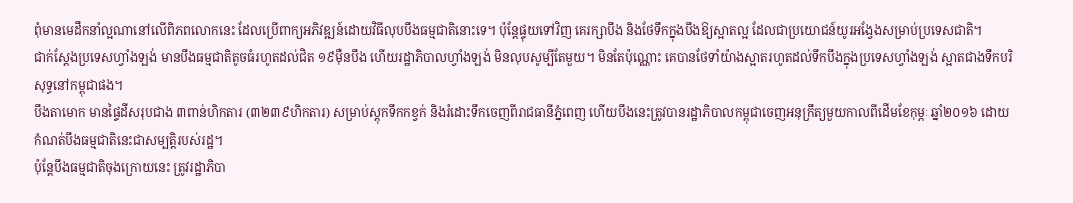ពុំមានមេដឹកនាំល្អណានៅលើពិភពលោកនេះ ដែលប្រើពាក្យអភិវឌ្ឍន៍ដោយវិធីលុបបឹងធម្មជាតិនោះទេ។ ប៉ុន្តែផ្ទុយទៅវិញ គេរក្សាបឹង និងថែទឹកក្នុងបឹងឱ្យស្អាតល្អ ដែលជាប្រយោជន៍យូរអង្វែងសម្រាប់ប្រទេសជាតិ។
ជាក់ស្ដែងប្រទេសហ្វាំងឡង់ មានបឹងធម្មជាតិតូចធំរហូតដល់ជិត ១៩ម៉ឺនបឹង ហើយរដ្ឋាភិបាលហ្វាំងឡង់ មិនលុបសូម្បីតែមួយ។ មិនតែប៉ុណ្ណោះ គេបានថែទាំយ៉ាងស្អាតរហូតដល់ទឹកបឹងក្នុងប្រទេសហ្វាំងឡង់ ស្អាតជាងទឹកបរិសុទ្ធនៅកម្ពុជាផង។
បឹងតាមោក មានផ្ទៃដីសរុបជាង ៣ពាន់ហិកតារ (៣២៣៩ហិកតារ) សម្រាប់ស្តុកទឹកកខ្វក់ និងរំដោះទឹកចេញពីរាជធានីភ្នំពេញ ហើយបឹងនេះត្រូវបានរដ្ឋាភិបាលកម្ពុជាចេញអនុក្រឹត្យមួយកាលពីដើមខែកុម្ភៈ ឆ្នាំ២០១៦ ដោយកំណត់បឹងធម្មជាតិនេះជាសម្បត្តិរបស់រដ្ឋ។
ប៉ុន្តែបឹងធម្មជាតិចុងក្រោយនេះ ត្រូវរដ្ឋាភិបា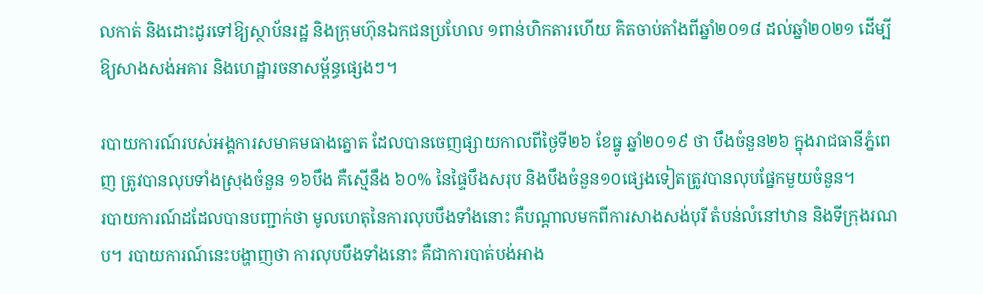លកាត់ និងដោះដូរទៅឱ្យស្ថាប័នរដ្ឋ និងក្រុមហ៊ុនឯកជនប្រហែល ១ពាន់ហិកតារហើយ គិតចាប់តាំងពីឆ្នាំ២០១៨ ដល់ឆ្នាំ២០២១ ដើម្បីឱ្យសាងសង់អគារ និងហេដ្ឋារចនាសម្ព័ន្ធផ្សេងៗ។

របាយការណ៍របស់អង្គការសមាគមធាងត្នោត ដែលបានចេញផ្សាយកាលពីថ្ងៃទី២៦ ខែធ្នូ ឆ្នាំ២០១៩ ថា បឹងចំនួន២៦ ក្នុងរាជធានីភ្នំពេញ ត្រូវបានលុបទាំងស្រុងចំនួន ១៦បឹង គឺស្មើនឹង ៦០% នៃផ្ទៃបឹងសរុប និងបឹងចំនួន១០ផ្សេងទៀតត្រូវបានលុបផ្នែកមួយចំនួន។
របាយការណ៍ដដែលបានបញ្ជាក់ថា មូលហេតុនៃការលុបបឹងទាំងនោះ គឺបណ្តាលមកពីការសាងសង់បុរី តំបន់លំនៅឋាន និងទីក្រុងរណប។ របាយការណ៍នេះបង្ហាញថា ការលុបបឹងទាំងនោះ គឺជាការបាត់បង់អាង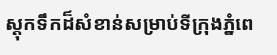ស្តុកទឹកដ៏សំខាន់សម្រាប់ទីក្រុងភ្នំពេ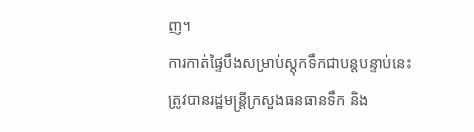ញ។
ការកាត់ផ្ទៃបឹងសម្រាប់ស្តុកទឹកជាបន្តបន្ទាប់នេះ ត្រូវបានរដ្ឋមន្ត្រីក្រសួងធនធានទឹក និង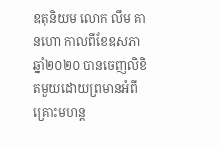ឧតុនិយម លោក លឹម គានហោ កាលពីខែឧសភា ឆ្នាំ២០២០ បានចេញលិខិតមួយដោយព្រមានអំពីគ្រោះមហន្ត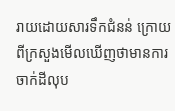រាយដោយសារទឹកជំនន់ ក្រោយពីក្រសួងមើលឃើញថាមានការចាក់ដីលុប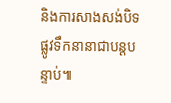និងការសាងសង់បិទផ្លូវទឹកនានាជាបន្តបន្ទាប់៕